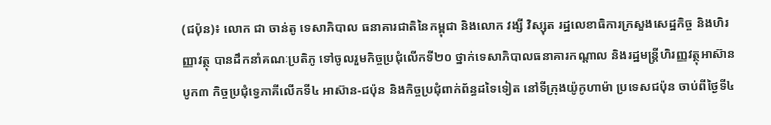(ជប៉ុន)៖ លោក ជា ចាន់តូ ទេសាភិបាល ធនាគារជាតិនៃកម្ពុជា និងលោក វង្សី វិស្សុត រដ្ឋលេខាធិការក្រសួងសេដ្ឋកិច្ច និងហិរញ្ញាវត្ថុ បានដឹកនាំគណៈប្រតិភូ ទៅចូលរួមកិច្ចប្រជុំលើកទី២០ ថ្នាក់ទេសាភិបាលធនាគារកណ្តាល និងរដ្ឋមន្ត្រីហិរញ្ញវត្ថុអាស៊ានបូក៣ កិច្ចប្រជុំទ្វេភាគីលើកទី៤ អាស៊ាន-ជប៉ុន និងកិច្ចប្រជុំពាក់ព័ន្ធដទៃទៀត នៅទីក្រុងយ៉ូកូហាម៉ា ប្រទេសជប៉ុន ចាប់ពីថ្ងៃទី៤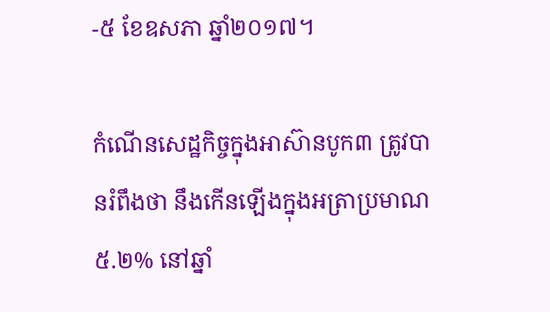-៥ ខែឧសភា ឆ្នាំ២០១៧។

កំណើនសេដ្ឋកិច្ចក្នុងអាស៊ានបូក៣ ត្រូវបានរំពឹងថា នឹងកើនឡើងក្នុងអត្រាប្រមាណ៥.២% នៅឆ្នាំ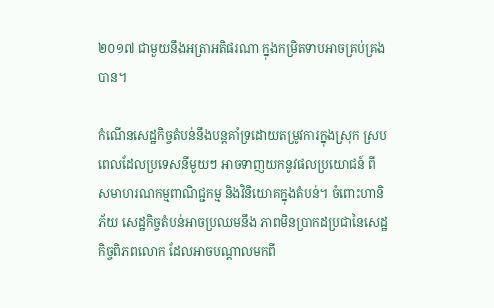២០១៧ ជាមួយនឹងអត្រាអតិផរណា ក្នុងកម្រិតទាបអាចគ្រប់គ្រងបាន។

កំណើនសេដ្ឋកិច្ចតំបន់នឹងបន្តគាំទ្រដោយតម្រូវការក្នុងស្រុក ស្របពេលដែលប្រទេសនីមួយៗ អាចទាញយកនូវផលប្រយោជន៍ ពីសមាហរណកម្មពាណិជ្ជកម្ម និងវិនិយោគក្នុងតំបន់។ ចំពោះហានិភ័យ សេដ្ឋកិច្ចតំបន់អាចប្រឈមនឹង ភាពមិនប្រាកដប្រជានៃសេដ្ឋកិច្ចពិភពលោក ដែលអាចបណ្តាលមកពី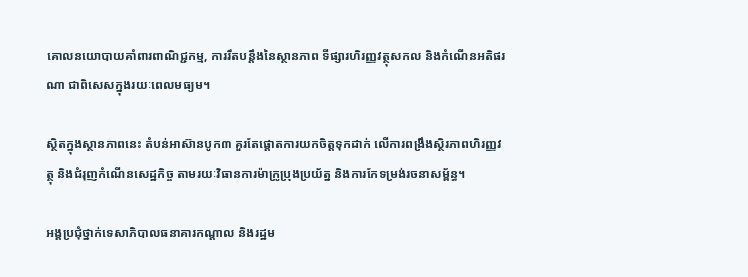គោលនយោបាយគាំពារពាណិជ្ជកម្ម, ការរឹតបន្តឹងនៃស្ថានភាព ទីផ្សារហិរញ្ញវត្ថុសកល និងកំណើនអតិផរណា ជាពិសេសក្នុងរយៈពេលមធ្យម។

ស្ថិតក្នុងស្ថានភាពនេះ តំបន់អាស៊ានបូក៣ គួរតែផ្តោតការយកចិត្តទុកដាក់ លើការពង្រឹងសិ្ថរភាពហិរញ្ញវត្ថុ និងជំរុញកំណើនសេដ្ឋកិច្ច តាមរយៈវិធានការម៉ាក្រូប្រុងប្រយ័ត្ន និងការកែទម្រង់រចនាសម្ព័ន្ធ។

អង្គប្រជុំថ្នាក់ទេសាភិបាលធនាគារកណ្តាល និងរដ្ឋម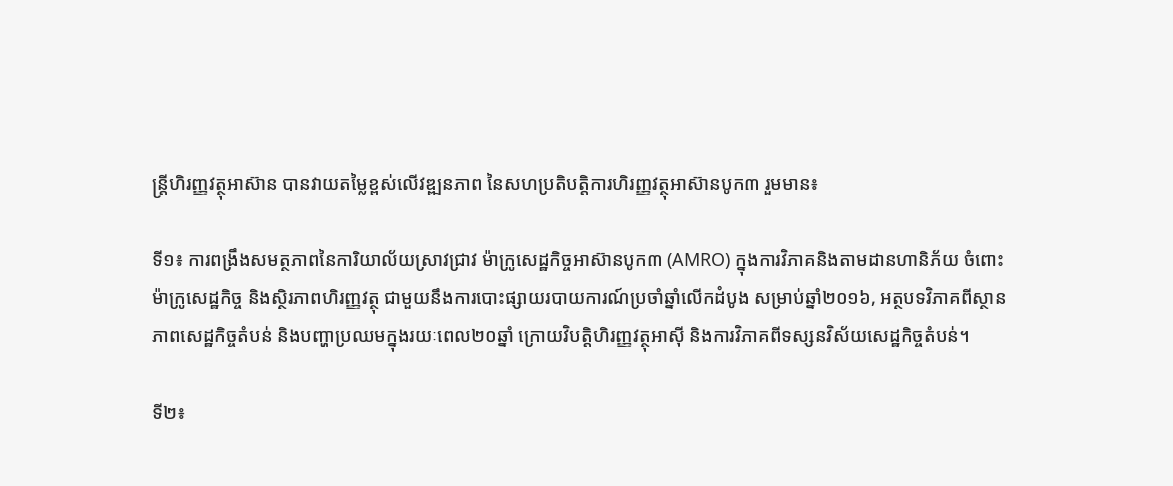ន្ត្រីហិរញ្ញវត្ថុអាស៊ាន បានវាយតម្លៃខ្ពស់លើវឌ្ឍនភាព នៃសហប្រតិបត្តិការហិរញ្ញវត្ថុអាស៊ានបូក៣ រួមមាន៖

ទី១៖ ការពង្រឹងសមត្ថភាពនៃការិយាល័យស្រាវជ្រាវ ម៉ាក្រូសេដ្ឋកិច្ចអាស៊ានបូក៣ (AMRO) ក្នុងការវិភាគនិងតាមដានហានិភ័យ ចំពោះម៉ាក្រូសេដ្ឋកិច្ច និងស្ថិរភាពហិរញ្ញវត្ថុ ជាមួយនឹងការបោះផ្សាយរបាយការណ៍ប្រចាំឆ្នាំលើកដំបូង សម្រាប់ឆ្នាំ២០១៦, អត្ថបទវិភាគពីស្ថានភាពសេដ្ឋកិច្ចតំបន់ និងបញ្ហាប្រឈមក្នុងរយៈពេល២០ឆ្នាំ ក្រោយវិបត្តិហិរញ្ញវត្ថុអាស៊ី និងការវិភាគពីទស្សនវិស័យសេដ្ឋកិច្ចតំបន់។

ទី២៖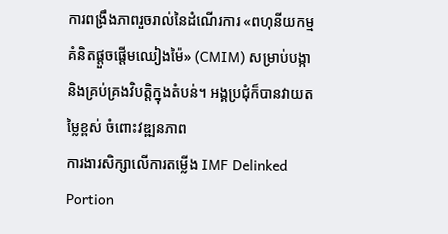ការពង្រឹងភាពរួចរាល់នៃដំណើរការ «ពហុនីយកម្មគំនិតផ្តួចផ្តើមឈៀងម៉ៃ» (CMIM) សម្រាប់បង្កានិងគ្រប់គ្រងវិបត្តិក្នុងតំបន់។ អង្គប្រជុំក៏បានវាយតម្លៃខ្ពស់ ចំពោះវឌ្ឍនភាព
ការងារសិក្សាលើការតម្លើង IMF Delinked Portion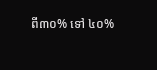ពី៣០% ទៅ ៤០%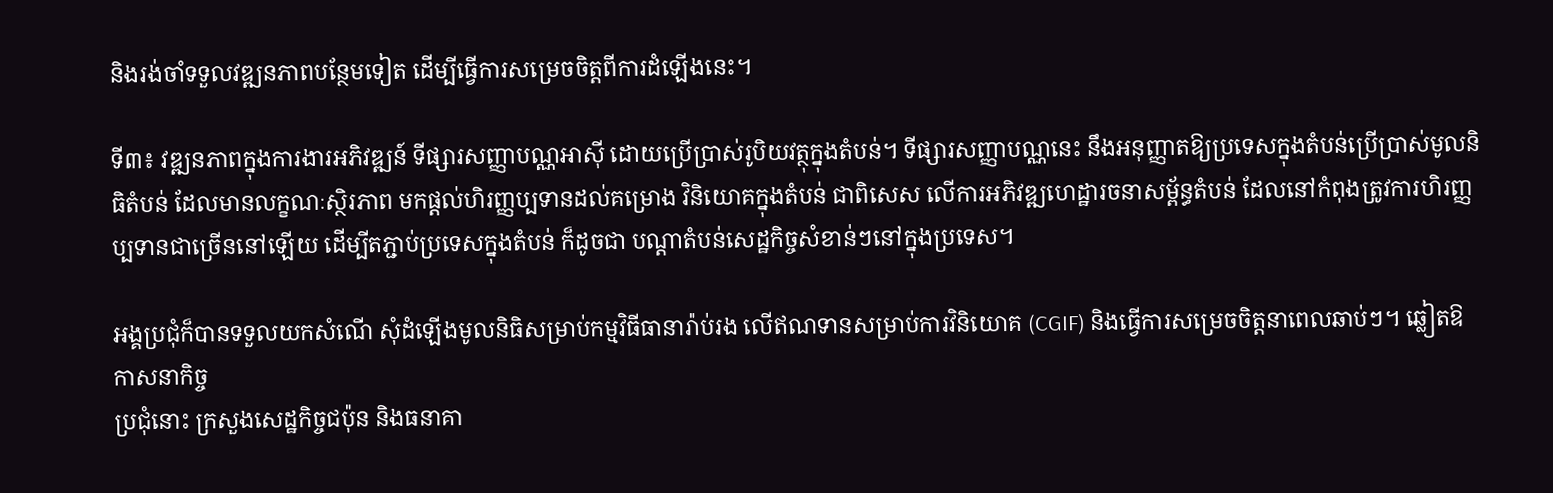និងរង់ចាំទទួលវឌ្ឍនភាពបន្ថែមទៀត ដើម្បីធ្វើការសម្រេចចិត្តពីការដំឡើងនេះ។

ទី៣៖ វឌ្ឍនភាពក្នុងការងារអភិវឌ្ឍន៍ ទីផ្សារសញ្ញាបណ្ណអាស៊ី ដោយប្រើប្រាស់រូបិយវត្ថុក្នុងតំបន់។ ទីផ្សារសញ្ញាបណ្ណនេះ នឹងអនុញ្ញាតឱ្យប្រទេសក្នុងតំបន់ប្រើប្រាស់មូលនិធិតំបន់ ដែលមានលក្ខណៈស្ថិរភាព មកផ្តល់ហិរញ្ញប្បទានដល់គម្រោង វិនិយោគក្នុងតំបន់ ជាពិសេស លើការអភិវឌ្ឍហេដ្ឋារចនាសម្ព័ន្ធតំបន់ ដែលនៅកំពុងត្រូវការហិរញ្ញប្បទានជាច្រើននៅឡើយ ដើម្បីតភ្ជាប់ប្រទេសក្នុងតំបន់ ក៏ដូចជា បណ្តាតំបន់សេដ្ឋកិច្ចសំខាន់ៗនៅក្នុងប្រទេស។

អង្គប្រជុំក៏បានទទួលយកសំណើ សុំដំឡើងមូលនិធិសម្រាប់កម្មវិធីធានារ៉ាប់រង លើឥណទានសម្រាប់ការវិនិយោគ (CGIF) និងធ្វើការសម្រេចចិត្តនាពេលឆាប់ៗ។ ឆ្លៀតឱកាសនាកិច្ច
ប្រជុំនោះ ក្រសួងសេដ្ឋកិច្ចជប៉ុន និងធនាគា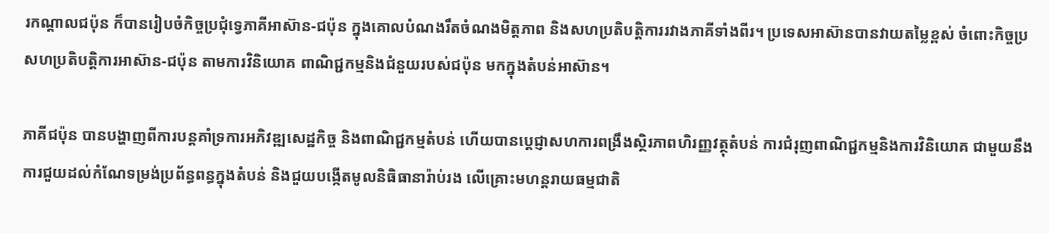រកណ្តាលជប៉ុន ក៏បានរៀបចំកិច្ចប្រជុំទ្វេភាគីអាស៊ាន-ជប៉ុន ក្នុងគោលបំណងរឹតចំណងមិត្តភាព និងសហប្រតិបត្តិការរវាងភាគីទាំងពីរ។ ប្រទេសអាស៊ានបានវាយតម្លៃខ្ពស់ ចំពោះកិច្ចប្រសហប្រតិបត្តិការអាស៊ាន-ជប៉ុន តាមការវិនិយោគ ពាណិជ្ជកម្មនិងជំនួយរបស់ជប៉ុន មកក្នុងតំបន់អាស៊ាន។

ភាគីជប៉ុន បានបង្ហាញពីការបន្តគាំទ្រការអភិវឌ្ឍសេដ្ឋកិច្ច និងពាណិជ្ជកម្មតំបន់ ហើយបានប្តេជ្ញាសហការពង្រឹងស្ថិរភាពហិរញ្ញវត្ថុតំបន់ ការជំរុញពាណិជ្ជកម្មនិងការវិនិយោគ ជាមួយនឹង
ការជួយដល់កំណែទម្រង់ប្រព័ន្ធពន្ធក្នុងតំបន់ និងជួយបង្កើតមូលនិធិធានារ៉ាប់រង លើគ្រោះមហន្តរាយធម្មជាតិ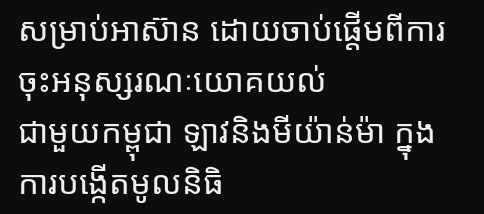សម្រាប់អាស៊ាន ដោយចាប់ផ្តើមពីការចុះអនុស្សរណៈយោគយល់
ជាមួយកម្ពុជា ឡាវនិងមីយ៉ាន់ម៉ា ក្នុងការបង្កើតមូលនិធិ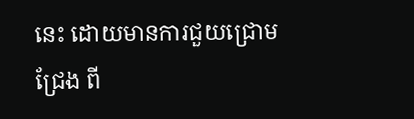នេះ ដោយមានការជួយជ្រោមជ្រែង ពី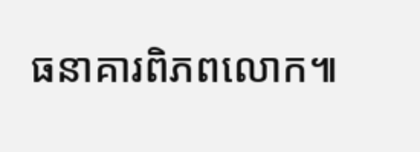ធនាគារពិភពលោក៕